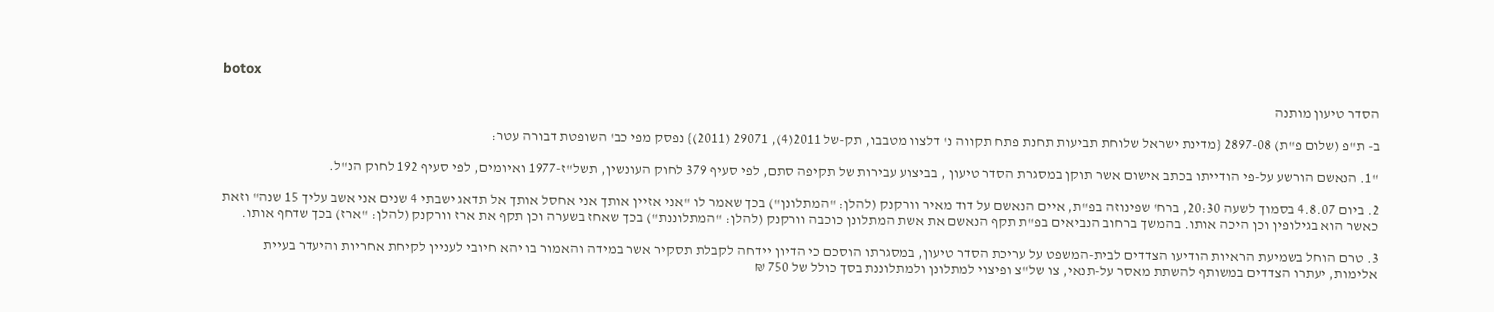botox

הסדר טיעון מותנה

ב- ת"פ (שלום פ"ת) 2897-08 {מדינת ישראל שלוחת תביעות תחנת פתח תקווה נ' דלצוו מטבבו, תק-של 2011(4), 29071 (2011)} נפסק מפי כב' השופטת דבורה עטר:

"1. הנאשם הורשע על-פי הודייתו בכתב אישום אשר תוקן במסגרת הסדר טיעון , בביצוע עבירות של תקיפה סתם, לפי סעיף 379 לחוק העונשין, תשל"ז-1977 ואיומים, לפי סעיף 192 לחוק הנ"ל.

2. ביום 4.8.07 בסמוך לשעה 20:30, ברח' שפינוזה בפ"ת, איים הנאשם על דוד מאיר וורקנק (להלן: "המתלונן") בכך שאמר לו "אני אזיין אותך אני אחסל אותך אל תדאג ישבתי 4 שנים אני אשב עליך 15 שנה" וזאת כאשר הוא בגילופין וכן היכה אותו. בהמשך ברחוב הנביאים בפ"ת תקף הנאשם את אשת המתלונן כוכבה וורקנק (להלן: "המתלוננת") בכך שאחז בשערה וכן תקף את ארז וורקנק (להלן: "ארז) בכך שדחף אותו.

3. טרם הוחל בשמיעת הראיות הודיעו הצדדים לבית-המשפט על עריכת הסדר טיעון, במסגרתו הוסכם כי הדיון יידחה לקבלת תסקיר אשר במידה והאמור בו יהא חיובי לעניין לקיחת אחריות והיעדר בעיית אלימות, יעתרו הצדדים במשותף להשתת מאסר על-תנאי, צו של"צ ופיצוי למתלונן ולמתלוננת בסך כולל של 750 ₪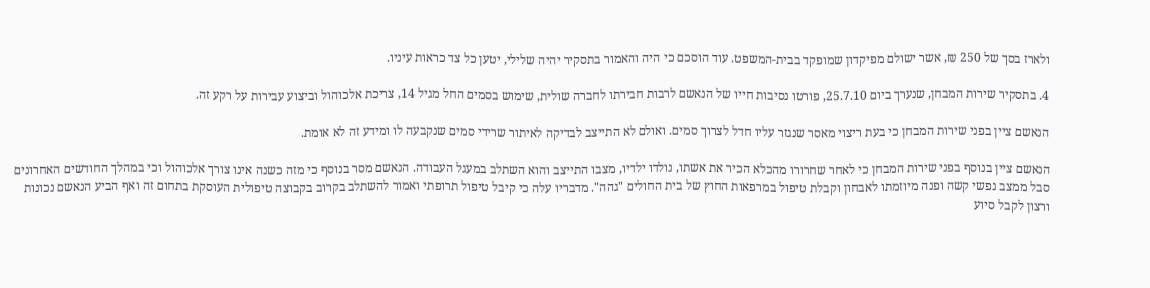ולארז בסך של 250 ₪, אשר ישולם מפיקדון שמופקד בבית-המשפט. עוד הוסכם כי היה והאמור בתסקיר יהיה שלילי, יטען כל צד כראות עיניו.

4. בתסקיר שירות המבחן, שנערך ביום 25.7.10, פורטו נסיבות חייו של הנאשם לרבות חבירתו לחברה שולית, שימוש בסמים החל מגיל 14, צריכת אלכוהול וביצוע עבירות על רקע זה.

הנאשם ציין בפני שירות המבחן כי בעת ריצוי מאסר שנגזר עליו חדל לצרוך סמים. ואולם לא התייצב לבדיקה לאיתור שרידי סמים שנקבעה לו ומידע זה לא אומת.

הנאשם ציין בנוסף בפני שירות המבחן כי לאחר שחרורו מהכלא הכיר את אשתו, נולדו ילדיו, מצבו התייצב והוא השתלב במעגל העבודה. הנאשם מסר בנוסף כי מזה כשנה אינו צורך אלכוהול וכי במהלך החודשים האחרונים סבל ממצב נפשי קשה ופנה מיוזמתו לאבחון וקבלת טיפול במרפאות החוץ של בית החולים "גהה". מדבריו עלה כי קיבל טיפול תרופתי ואמור להשתלב בקרוב בקבוצה טיפולית העוסקת בתחום זה ואף הביע הנאשם נכונות ורצון לקבל סיוע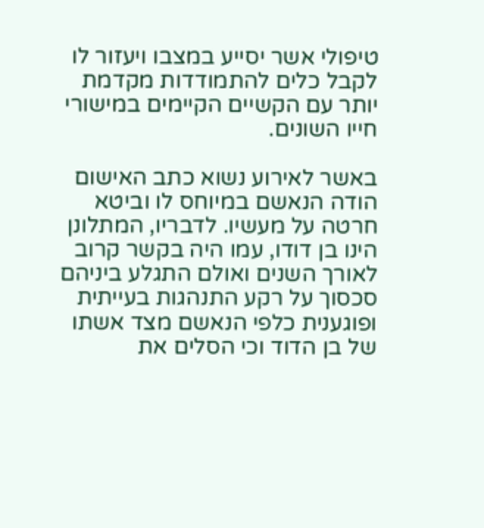טיפולי אשר יסייע במצבו ויעזור לו לקבל כלים להתמודדות מקדמת יותר עם הקשיים הקיימים במישורי חייו השונים.

באשר לאירוע נשוא כתב האישום הודה הנאשם במיוחס לו וביטא חרטה על מעשיו. לדבריו, המתלונן הינו בן דודו, עמו היה בקשר קרוב לאורך השנים ואולם התגלע ביניהם סכסוך על רקע התנהגות בעייתית ופוגענית כלפי הנאשם מצד אשתו של בן הדוד וכי הסלים את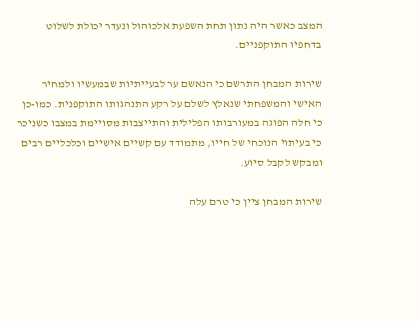המצב כאשר היה נתון תחת השפעת אלכוהול ונעדר יכולת לשלוט בדחפיו התוקפניים.

שירות המבחן התרשם כי הנאשם ער לבעייתיות שבמעשיו ולמחיר האישי והמשפחתי שנאלץ לשלם על רקע התנהגותו התוקפנית. כמו-כן כי חלה הפוגה במעורבותו הפלילית והתייצבות מסויימת במצבו כשניכר כי בעיתוי הנוכחי של חייו, מתמודד עם קשיים אישיים וכלכליים רבים ומבקש לקבל סיוע.

שירות המבחן ציין כי טרם עלה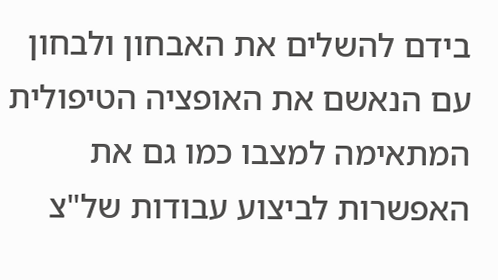בידם להשלים את האבחון ולבחון עם הנאשם את האופציה הטיפולית המתאימה למצבו כמו גם את האפשרות לביצוע עבודות של"צ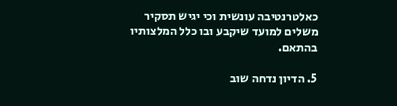כאלטרנטיבה עונשית וכי יגיש תסקיר משלים למועד שיקבע ובו כלל המלצותיו בהתאם.

5. הדיון נדחה שוב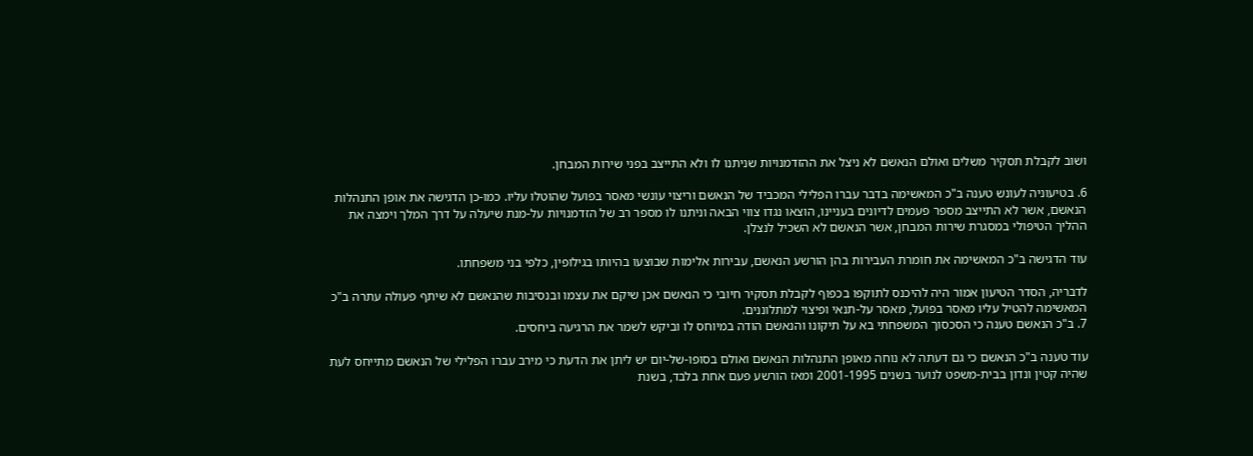ושוב לקבלת תסקיר משלים ואולם הנאשם לא ניצל את ההזדמנויות שניתנו לו ולא התייצב בפני שירות המבחן.

6. בטיעוניה לעונש טענה ב"כ המאשימה בדבר עברו הפלילי המכביד של הנאשם וריצוי עונשי מאסר בפועל שהוטלו עליו. כמו-כן הדגישה את אופן התנהלות הנאשם, אשר לא התייצב מספר פעמים לדיונים בעניינו, הוצאו נגדו צווי הבאה וניתנו לו מספר רב של הזדמנויות על-מנת שיעלה על דרך המלך וימצה את ההליך הטיפולי במסגרת שירות המבחן, אשר הנאשם לא השכיל לנצלן.

עוד הדגישה ב"כ המאשימה את חומרת העבירות בהן הורשע הנאשם, עבירות אלימות שבוצעו בהיותו בגילופין, כלפי בני משפחתו.

לדבריה, הסדר הטיעון אמור היה להיכנס לתוקפו בכפוף לקבלת תסקיר חיובי כי הנאשם אכן שיקם את עצמו ובנסיבות שהנאשם לא שיתף פעולה עתרה ב"כ המאשימה להטיל עליו מאסר בפועל, מאסר על-תנאי ופיצוי למתלוננים.
7. ב"כ הנאשם טענה כי הסכסוך המשפחתי בא על תיקונו והנאשם הודה במיוחס לו וביקש לשמר את הרגיעה ביחסים.

עוד טענה ב"כ הנאשם כי גם דעתה לא נוחה מאופן התנהלות הנאשם ואולם בסופו-של-יום יש ליתן את הדעת כי מירב עברו הפלילי של הנאשם מתייחס לעת שהיה קטין ונדון בבית-משפט לנוער בשנים 2001-1995 ומאז הורשע פעם אחת בלבד, בשנת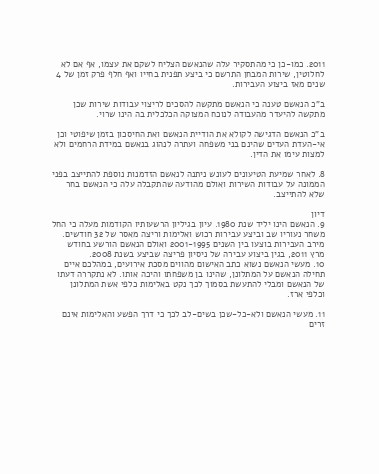2011. כמו-כן כי מהתסקיר עלה שהנאשם הצליח לשקם את עצמו, אף אם לא לחלוטין, שירות המבחן התרשם כי ביצע תפנית בחייו ואף חלף פרק זמן של 4 שנים מאז ביצוע העבירות.

ב"כ הנאשם טענה כי הנאשם מתקשה להסכים לריצוי עבודות שירות שכן מתקשה להיעדר מהעבודה לנוכח המצוקה הכלכלית בה הינו שרוי.

ב"כ הנאשם הדגישה לקולא את הודיית הנאשם ואת החיסכון בזמן שיפוטי וכן אי-העדת העדים שהינם בני משפחה ועתרה לנהוג בנאשם במידת הרחמים ולא למצות עימו את הדין.

8. לאחר שמיעת הטיעונים לעונש ניתנה לנאשם הזדמנות נוספת להתייצב בפני הממונה על עבודות השירות ואולם מהודעה שהתקבלה עלה כי הנאשם בחר שלא להתייצב.

דיון
9. הנאשם הינו יליד שנת 1980. עיון בגיליון הרשעותיו הקודמות מעלה כי החל משחר נעוריו שב וביצע עבירות רכוש ואלימות וריצה מאסר של 32 חודשים. מירב העבירות בוצעו בין השנים 2001-1995 ואולם הנאשם הורשע בחודש מרץ 2011, בגין ביצוע עבירה של ניסיון פריצה שביצע בשנת 2008.
10. מעשי הנאשם נשוא כתב האישום מהווים מסכת אירועים, במהלכם איים תחילה הנאשם על המתלונן, שהינו בן משפחתו והיכה אותו. לא נתקררה דעתו של הנאשם ומבלי להתעשת בסמוך לכך נקט באלימות כלפי אשת המתלונן וכלפי ארז.

11. מעשי הנאשם ולא-כל-שכן בשים-לב לכך כי דרך הפשע והאלימות אינם זרים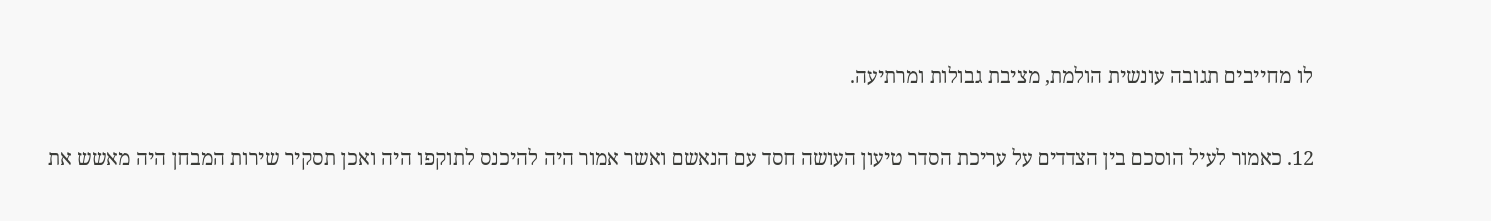לו מחייבים תגובה עונשית הולמת, מציבת גבולות ומרתיעה.

12. כאמור לעיל הוסכם בין הצדדים על עריכת הסדר טיעון העושה חסד עם הנאשם ואשר אמור היה להיכנס לתוקפו היה ואכן תסקיר שירות המבחן היה מאשש את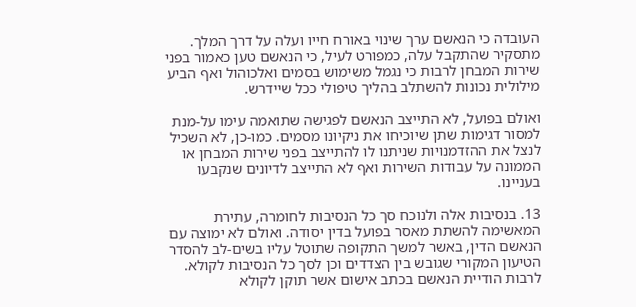העובדה כי הנאשם ערך שינוי באורח חייו ועלה על דרך המלך. מתסקיר שהתקבל עלה, כמפורט לעיל, כי הנאשם טען כאמור בפני שירות המבחן לרבות כי נגמל משימוש בסמים ואלכוהול ואף הביע מילולית נכונות להשתלב בהליך טיפולי ככל שיידרש.

ואולם בפועל, לא התייצב הנאשם לפגישה שתואמה עימו על-מנת למסור דגימות שתן שיוכיחו את ניקיונו מסמים. כמו-כן, לא השכיל לנצל את ההזדמנויות שניתנו לו להתייצב בפני שירות המבחן או הממונה על עבודות השירות ואף לא התייצב לדיונים שנקבעו בעניינו.

13. בנסיבות אלה ולנוכח סך כל הנסיבות לחומרה, עתירת המאשימה להשתת מאסר בפועל בדין יסודה. ואולם לא ימוצה עם הנאשם הדין, באשר למשך התקופה שתוטל עליו בשים-לב להסדר הטיעון המקורי שגובש בין הצדדים וכן לסך כל הנסיבות לקולא. לרבות הודיית הנאשם בכתב אישום אשר תוקן לקולא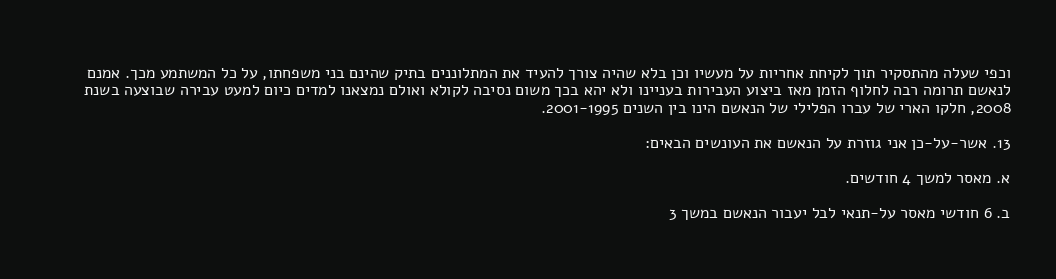וכפי שעלה מהתסקיר תוך לקיחת אחריות על מעשיו וכן בלא שהיה צורך להעיד את המתלוננים בתיק שהינם בני משפחתו, על כל המשתמע מכך. אמנם לנאשם תרומה רבה לחלוף הזמן מאז ביצוע העבירות בעניינו ולא יהא בכך משום נסיבה לקולא ואולם נמצאנו למדים כיום למעט עבירה שבוצעה בשנת 2008, חלקו הארי של עברו הפלילי של הנאשם הינו בין השנים 2001-1995.

13. אשר-על-כן אני גוזרת על הנאשם את העונשים הבאים:

א. מאסר למשך 4 חודשים.

ב. 6 חודשי מאסר על-תנאי לבל יעבור הנאשם במשך 3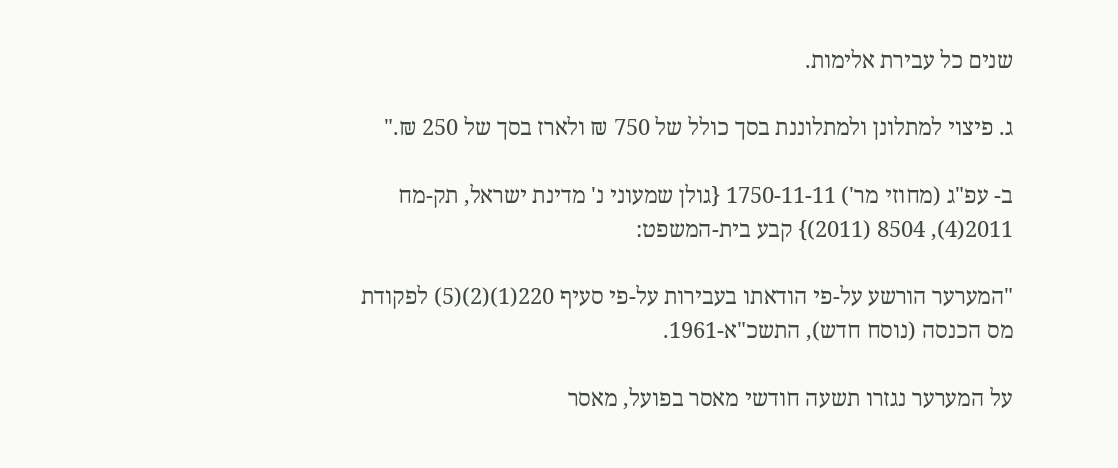שנים כל עבירת אלימות.

ג. פיצוי למתלונן ולמתלוננת בסך כולל של 750 ₪ ולארז בסך של 250 ₪."

ב- עפ"ג (מחוזי מר') 1750-11-11 {גולן שמעוני נ' מדינת ישראל, תק-מח 2011(4), 8504 (2011)} קבע בית-המשפט:

"המערער הורשע על-פי הודאתו בעבירות על-פי סעיף 220(1)(2)(5) לפקודת מס הכנסה (נוסח חדש), התשכ"א-1961.

על המערער נגזרו תשעה חודשי מאסר בפועל, מאסר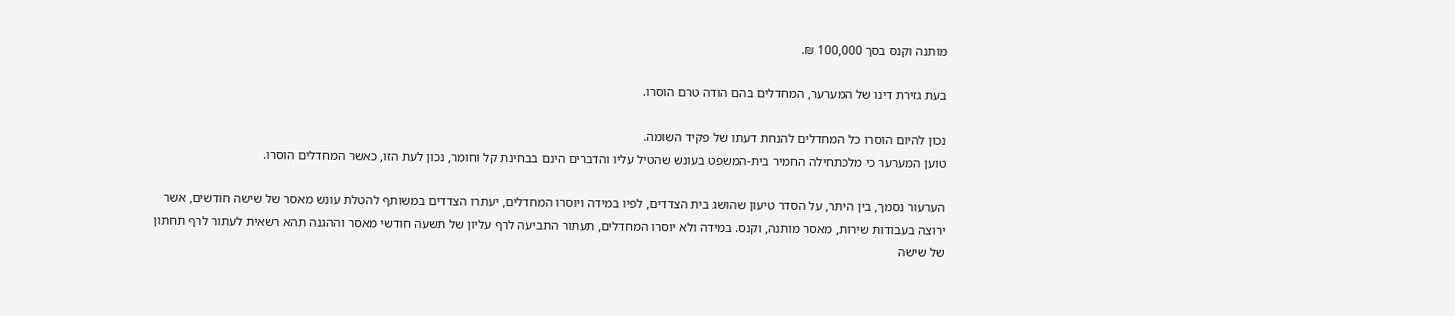מותנה וקנס בסך 100,000 ₪.

בעת גזירת דינו של המערער, המחדלים בהם הודה טרם הוסרו.

נכון להיום הוסרו כל המחדלים להנחת דעתו של פקיד השומה.
טוען המערער כי מלכתחילה החמיר בית-המשפט בעונש שהטיל עליו והדברים הינם בבחינת קל וחומר, נכון לעת הזו, כאשר המחדלים הוסרו.

הערעור נסמך, בין היתר, על הסדר טיעון שהושג בית הצדדים, לפיו במידה ויוסרו המחדלים, יעתרו הצדדים במשותף להטלת עונש מאסר של שישה חודשים, אשר ירוצה בעבודות שירות, מאסר מותנה, וקנס. במידה ולא יוסרו המחדלים, תעתור התביעה לרף עליון של תשעה חודשי מאסר וההגנה תהא רשאית לעתור לרף תחתון של שישה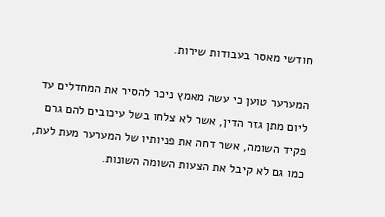חודשי מאסר בעבודות שירות.

המערער טוען כי עשה מאמץ ניכר להסיר את המחדלים עד ליום מתן גזר הדין, אשר לא צלחו בשל עיכובים להם גרם פקיד השומה, אשר דחה את פניותיו של המערער מעת לעת, כמו גם לא קיבל את הצעות השומה השונות.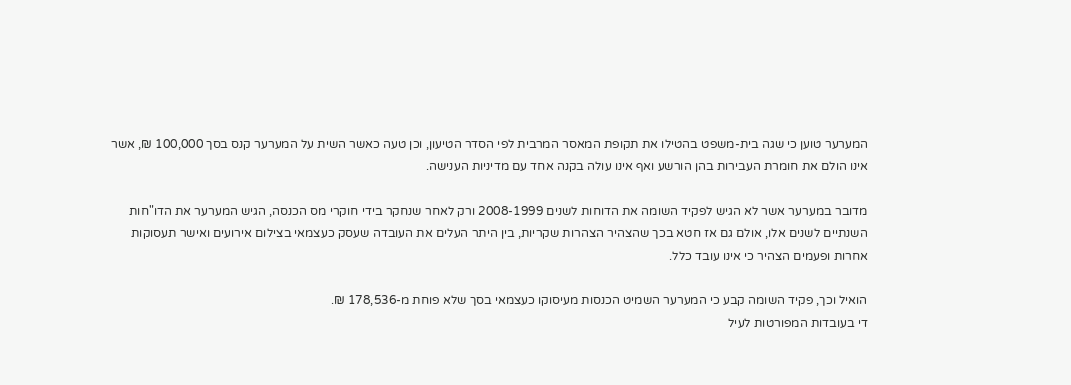המערער טוען כי שגה בית-משפט בהטילו את תקופת המאסר המרבית לפי הסדר הטיעון, וכן טעה כאשר השית על המערער קנס בסך 100,000 ₪, אשר אינו הולם את חומרת העבירות בהן הורשע ואף אינו עולה בקנה אחד עם מדיניות הענישה.

מדובר במערער אשר לא הגיש לפקיד השומה את הדוחות לשנים 2008-1999 ורק לאחר שנחקר בידי חוקרי מס הכנסה, הגיש המערער את הדו"חות השנתיים לשנים אלו, אולם גם אז חטא בכך שהצהיר הצהרות שקריות, בין היתר העלים את העובדה שעסק כעצמאי בצילום אירועים ואישר תעסוקות אחרות ופעמים הצהיר כי אינו עובד כלל.

הואיל וכך, פקיד השומה קבע כי המערער השמיט הכנסות מעיסוקו כעצמאי בסך שלא פוחת מ-178,536 ₪.
די בעובדות המפורטות לעיל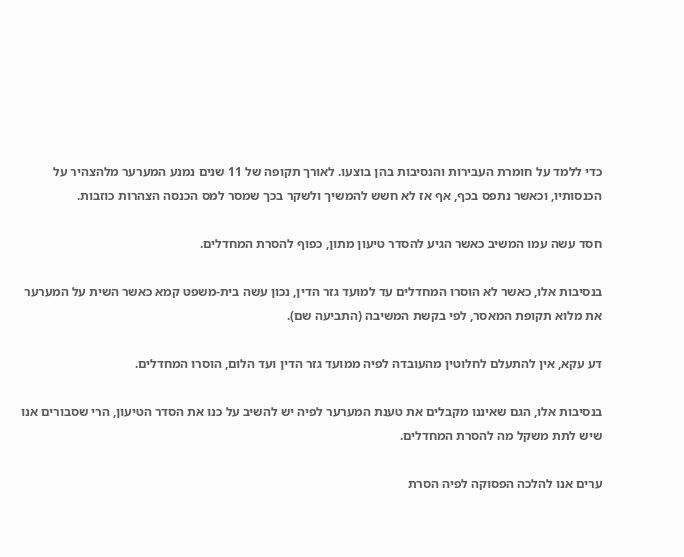כדי ללמד על חומרת העבירות והנסיבות בהן בוצעו. לאורך תקופה של 11 שנים נמנע המערער מלהצהיר על הכנסותיו, וכאשר נתפס בכף, אף אז לא חשש להמשיך ולשקר בכך שמסר למס הכנסה הצהרות כוזבות.

חסד עשה עמו המשיב כאשר הגיע להסדר טיעון מתון, כפוף להסרת המחדלים.

בנסיבות אלו, כאשר לא הוסרו המחדלים עד למועד גזר הדין, נכון עשה בית-משפט קמא כאשר השית על המערער את מלוא תקופת המאסר, לפי בקשת המשיבה (התביעה שם).

דע עקא, אין להתעלם לחלוטין מהעובדה לפיה ממועד גזר הדין ועד הלום, הוסרו המחדלים.

בנסיבות אלו, הגם שאיננו מקבלים את טענת המערער לפיה יש להשיב על כנו את הסדר הטיעון, הרי שסבורים אנו שיש לתת משקל מה להסרת המחדלים.

ערים אנו להלכה הפסוקה לפיה הסרת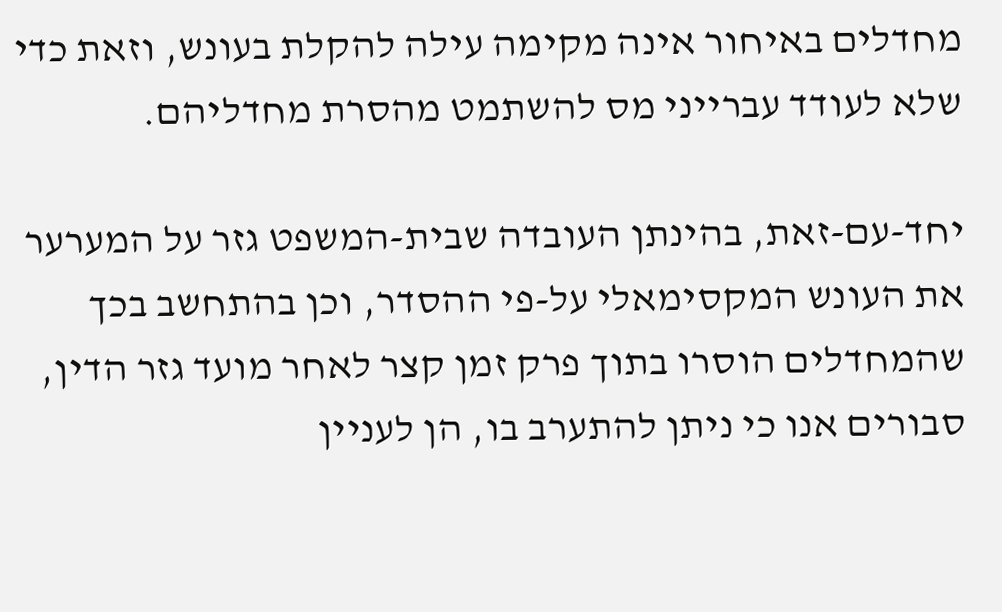מחדלים באיחור אינה מקימה עילה להקלת בעונש, וזאת כדי שלא לעודד עברייני מס להשתמט מהסרת מחדליהם.

יחד-עם-זאת, בהינתן העובדה שבית-המשפט גזר על המערער את העונש המקסימאלי על-פי ההסדר, וכן בהתחשב בכך שהמחדלים הוסרו בתוך פרק זמן קצר לאחר מועד גזר הדין, סבורים אנו כי ניתן להתערב בו, הן לעניין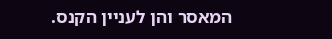המאסר והן לעניין הקנס.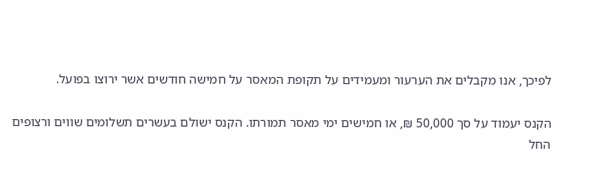לפיכך, אנו מקבלים את הערעור ומעמידים על תקופת המאסר על חמישה חודשים אשר ירוצו בפועל.

הקנס יעמוד על סך 50,000 ₪, או חמישים ימי מאסר תמורתו. הקנס ישולם בעשרים תשלומים שווים ורצופים החל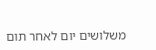משלושים יום לאחר תום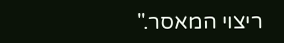ריצוי המאסר."